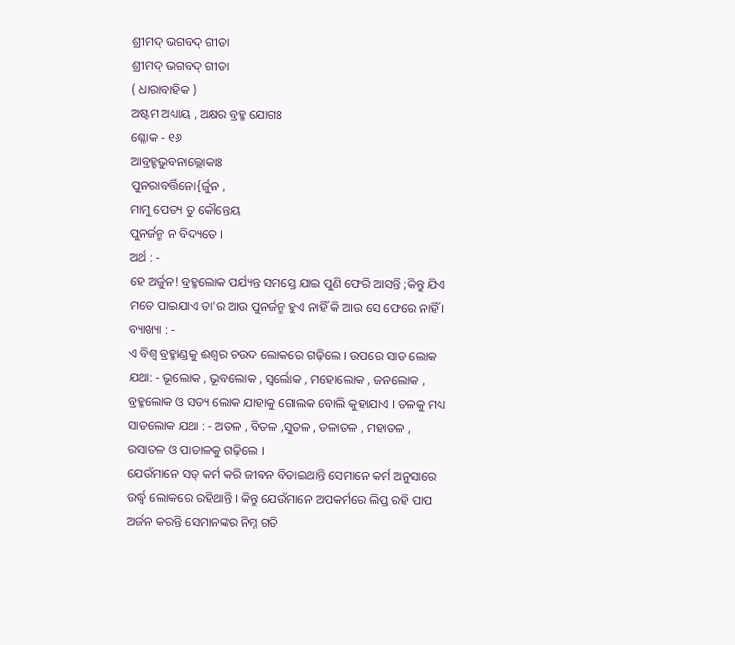ଶ୍ରୀମଦ୍ ଭଗବଦ୍ ଗୀତା
ଶ୍ରୀମଦ୍ ଭଗବଦ୍ ଗୀତା
( ଧାରାବାହିକ )
ଅଷ୍ଟମ ଅଧ୍ୟାୟ , ଅକ୍ଷର ବ୍ରହ୍ମ ଯୋଗଃ
ଶ୍ଳୋକ - ୧୬
ଆବ୍ରହ୍ହଭୁବନାଲ୍ଲୋକାଃ
ପୁନରାବର୍ତ୍ତିନୋ{ର୍ଜୁନ ,
ମାମୁ ପେତ୍ୟ ତୁ କୌନ୍ତେୟ
ପୁନର୍ଜନ୍ମ ନ ବିଦ୍ୟତେ ।
ଅର୍ଥ : -
ହେ ଅର୍ଜୁନ! ବ୍ରହ୍ମଲୋକ ପର୍ଯ୍ୟନ୍ତ ସମସ୍ତେ ଯାଇ ପୁଣି ଫେରି ଆସନ୍ତି ;କିନ୍ତୁ ଯିଏ ମତେ ପାଇଯାଏ ତା'ର ଆଉ ପୁନର୍ଜନ୍ମ ହୁଏ ନାହିଁ କି ଆଉ ସେ ଫେରେ ନାହିଁ ।
ବ୍ୟାଖ୍ୟା : -
ଏ ବିଶ୍ବ ବ୍ରହ୍ମାଣ୍ଡକୁ ଈଶ୍ବର ଚଉଦ ଲୋକରେ ଗଢ଼ିଲେ । ଉପରେ ସାତ ଲୋକ ଯଥା: - ଭୂଲୋକ , ଭୂବଲୋକ , ସ୍ବର୍ଲୋକ , ମହୋଲୋକ , ଜନଲୋକ , ବ୍ରହ୍ମଲୋକ ଓ ସତ୍ୟ ଲୋକ ଯାହାକୁ ଗୋଲକ ବୋଲି କୁହାଯାଏ । ତଳକୁ ମଧ୍ୟ ସାତଲୋକ ଯଥା : - ଅତଳ , ବିତଳ ,ସୁତଳ , ତଳାତଳ , ମହାତଳ , ରସାତଳ ଓ ପାତାଳକୁ ଗଢ଼ିଲେ ।
ଯେଉଁମାନେ ସତ୍ କର୍ମ କରି ଜୀଵନ ବିତାଇଥାନ୍ତି ସେମାନେ କର୍ମ ଅନୁସାରେ ଉର୍ଦ୍ଧ୍ବ ଲୋକରେ ରହିଥାନ୍ତି । କିନ୍ତୁ ଯେଉଁମାନେ ଅପକର୍ମରେ ଲିପ୍ତ ରହି ପାପ ଅର୍ଜନ କରନ୍ତି ସେମାନଙ୍କର ନିମ୍ନ ଗତି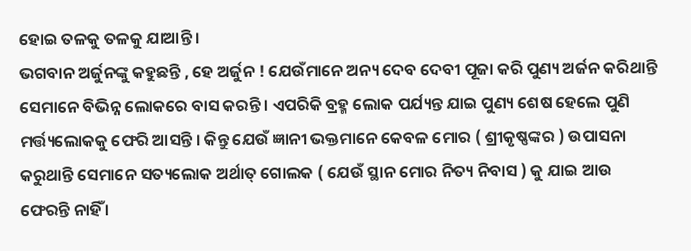ହୋଇ ତଳକୁ ତଳକୁ ଯାଆନ୍ତି ।
ଭଗବାନ ଅର୍ଜୁନଙ୍କୁ କହୁଛନ୍ତି , ହେ ଅର୍ଜୁନ ! ଯେଉଁମାନେ ଅନ୍ୟ ଦେବ ଦେବୀ ପୂଜା କରି ପୁଣ୍ୟ ଅର୍ଜନ କରିଥାନ୍ତି ସେମାନେ ବିଭିନ୍ନ ଲୋକରେ ବାସ କରନ୍ତି । ଏପରିକି ବ୍ରହ୍ମ ଲୋକ ପର୍ଯ୍ୟନ୍ତ ଯାଇ ପୁଣ୍ୟ ଶେଷ ହେଲେ ପୁଣି ମର୍ତ୍ତ୍ୟଲୋକକୁ ଫେରି ଆସନ୍ତି । କିନ୍ତୁ ଯେଉଁ ଜ୍ଞାନୀ ଭକ୍ତମାନେ କେବଳ ମୋର ( ଶ୍ରୀକୃଷ୍ଣଙ୍କର ) ଉପାସନା କରୁଥାନ୍ତି ସେମାନେ ସତ୍ୟଲୋକ ଅର୍ଥାତ୍ ଗୋଲକ ( ଯେଉଁ ସ୍ଥାନ ମୋର ନିତ୍ୟ ନିବାସ ) କୁ ଯାଇ ଆଉ ଫେରନ୍ତି ନାହିଁ ।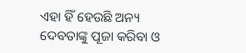ଏହା ହିଁ ହେଉଛି ଅନ୍ୟ ଦେବତାଙ୍କୁ ପୂଜା କରିବା ଓ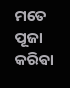ମତେ ପୂଜା କରିଵା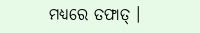ମଧ୍ୟରେ ତଫାତ୍ ।